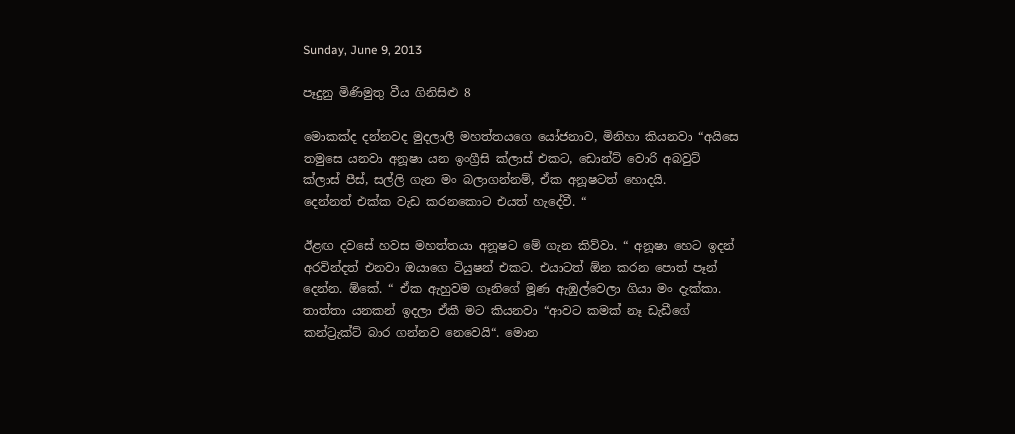Sunday, June 9, 2013

පෑදුනු මිණිමුතු වීය ගිනිසිළු 8

මොකක්ද දන්නවද මුදලාලී මහත්තයගෙ යෝජනාව, මිනිහා කියනවා “අයිසෙ තමුසෙ යනවා අනූෂා යන ඉංග්‍රීසි ක්ලාස් එකට, ඩොන්ට් වොරි අබවුට් ක්ලාස් පීස්, සල්ලි ගැන මං බලාගන්නම්, ඒක අනූෂටත් හොදයි.
දෙන්නත් එක්ක වැඩ කරනකොට එයත් හැදේවී. “

ඊළඟ දවසේ හවස මහත්තයා අනූෂට මේ ගැන කිව්වා. “ අනූෂා හෙට ඉදන් අරවින්දත් එනවා ඔයාගෙ ටියුෂන් එකට. එයාටත් ඕන කරන පොත් පෑන් දෙන්න. ඕකේ. “ ඒක ඇහුවම ගෑනිගේ මූණ ඇඹුල්වෙලා ගියා මං දැක්කා. තාත්තා යනකන් ඉදලා ඒකී මට කියනවා “ආවට කමක් නෑ ඩැඩීගේ කන්ට්‍රැක්ට් බාර ගන්නව නෙවෙයි“. මොන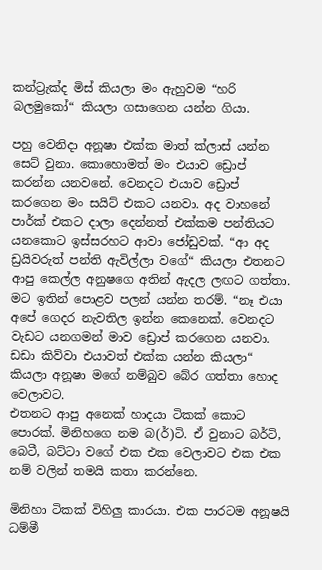කන්ට්‍රැක්ද මිස් කියලා මං ඇහුවම “හරි බලමුකෝ“ කියලා ගසාගෙන යන්න ගියා.

පහු වෙනිදා අනූෂා එක්ක මාත් ක්ලාස් යන්න සෙට් වුනා. කොහොමත් මං එයාව ඩ්‍රොප් කරන්න යනවනේ. වෙනදට එයාව ඩ්‍රොප් කරගෙන මං සයිට් එකට යනවා. අද වාහනේ පාර්ක් එකට දාලා දෙන්නත් එක්කම පන්තියට යනකොට ඉස්සරහට ආවා ජෝඩුවක්. “ආ අද ඩ්‍රයිවරුත් පන්ති ඇවිල්ලා වගේ“ කියලා එතනට ආපු කෙල්ල අනුෂගෙ අතින් ඇදල ලඟට ගත්තා. මට ඉතින් පොළව පලන් යන්න තරම්. “නෑ එයා අපේ ගෙදර නැවතිල ඉන්න කෙනෙක්. වෙනදට වැඩට යනගමන් මාව ඩ්‍රොප් කරගෙන යනවා. ඩඩා කිව්වා එයාවත් එක්ක යන්න කියලා“ කියලා අනූෂා මගේ නම්බුව බේර ගත්තා හොද වෙලාවට.
එතනට ආපු අනෙක් හාදයා ටිකක් කොට පොරක්. මිනිහගෙ නම බ(ර්)ටි. ඒ වුනාට බර්ටි, බෙටී, බට්ටා වගේ එක එක වෙලාවට එක එක නම් වලින් තමයි කතා කරන්නෙ.

මිනිහා ටිකක් විහිලු කාරයා. එක පාරටම අනූෂයි ධම්මී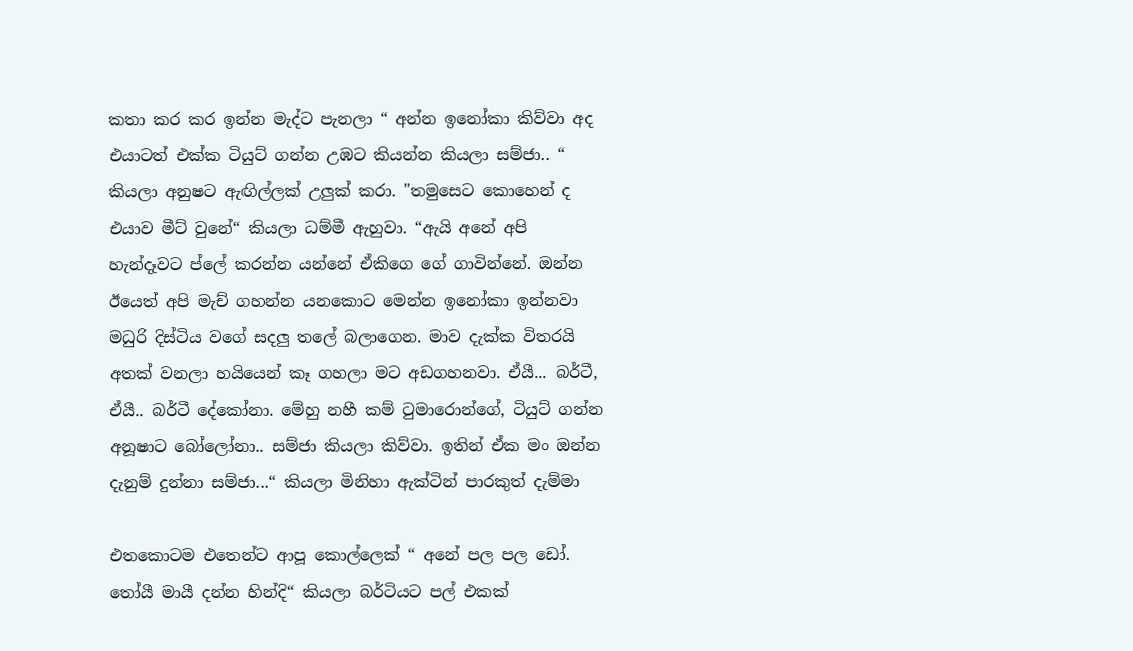කතා කර කර ඉන්න මැද්ට පැනලා “ අන්න ඉනෝකා කිව්වා අද එයාටත් එක්ක ටියුට් ගන්න උඹට කියන්න කියලා සම්ජා.. “ කියලා අනුෂට ඇඟිල්ලක් උලුක් කරා. "තමුසෙට කොහෙන් ද එයාව මීට් වුනේ“ කියලා ධම්මී ඇහුවා. “ඇයි අනේ අපි හැන්දෑවට ප්ලේ කරන්න යන්නේ ඒකිගෙ ගේ ගාවින්නේ. ඔන්න ඊයෙත් අපි මැච් ගහන්න යනකොට මෙන්න ඉනෝකා ඉන්නවා මධුරි දිස්ටිය වගේ සදලු තලේ බලාගෙන. මාව දැක්ක විතරයි අතක් වනලා හයියෙන් කෑ ගහලා මට අඩගහනවා. ඒයී... බර්ටී, ඒයී.. බර්ටී දේකෝනා. මේහු නහී කම් ටුමාරොන්ගේ, ටියුට් ගන්න අනූෂාට බෝලෝනා.. සම්ජා කියලා කිව්වා. ඉතින් ඒක මං ඔන්න දැනුම් දුන්නා සම්ජා...“ කියලා මිනිහා ඇක්ටින් පාරකුත් දැම්මා

එතකොටම එතෙන්ට ආපූ කොල්ලෙක් “ අනේ පල පල ඩෝ. තෝයී මායී දන්න හින්දි“ කියලා බර්ටියට පල් එකක්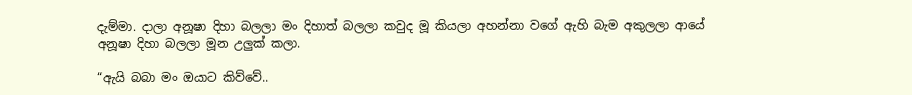දැම්මා. දාලා අනූෂා දිහා බලලා මං දිහාත් බලලා කවුද මූ කියලා අහන්නා වගේ ඇහි බැම අකුලලා ආයේ අනූෂා දිහා බලලා මූන උලුක් කලා.

“ඇයි බබා මං ඔයාට කිව්වේ..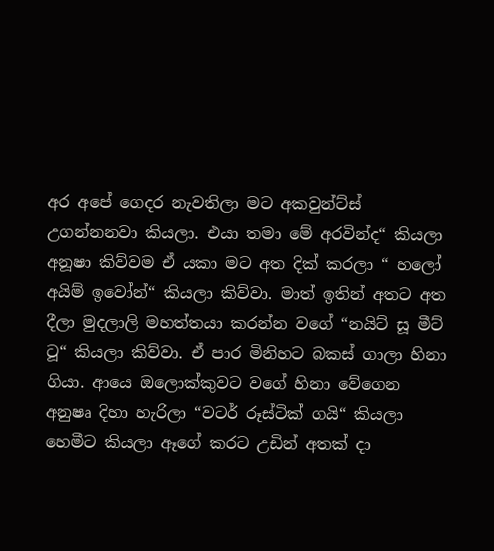අර අපේ ගෙදර නැවතිලා මට අකවුන්ට්ස් උගන්නනවා කියලා. එයා තමා මේ අරවින්ද“ කියලා අනූෂා කිව්වම ඒ යකා මට අත දික් කරලා “ හලෝ අයිම් ඉවෝන්“ කියලා කිව්වා. මාත් ඉතින් අතට අත දීලා මුදලාලි මහත්තයා කරන්න වගේ “නයිට් සූ මීට් ටූ“ කියලා කිව්වා. ඒ පාර මිනිහට බකස් ගාලා හිනා ගියා. ආයෙ ඔලොක්කුවට වගේ හිනා වේගෙන අනුෂෘ දිහා හැරිලා “වටර් රූස්ටික් ගයි“ කියලා හෙමීට කියලා ඈගේ කරට උඩින් අතක් දා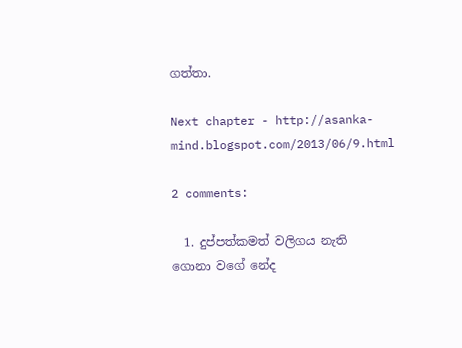ගත්තා.

Next chapter - http://asanka-mind.blogspot.com/2013/06/9.html

2 comments:

  1. දුප්පත්කමත් වලිගය නැති ගොනා වගේ නේද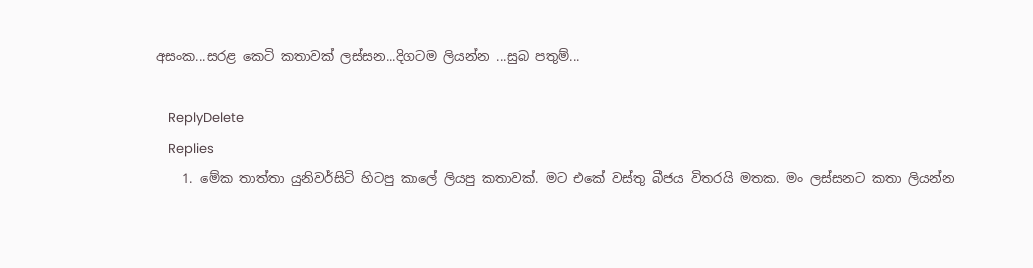අසංක...සරළ කෙටි කතාවක් ලස්සන...දිගටම ලියන්න ...සුබ පතුම්...

    ReplyDelete
    Replies
    1. මේක තාත්තා යුනිවර්සිටි හිටපු කාලේ ලියපු කතාවක්. මට එකේ වස්තු බීජය විතරයි මතක. මං ලස්සනට කතා ලියන්න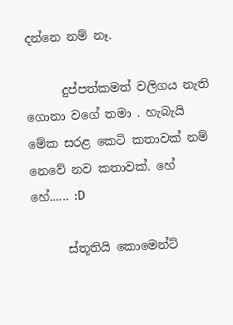දන්නෙ නම් නෑ.

      දුප්පත්කමත් වලිගය නැති ගොනා වගේ තමා . හැබැයි මේක සරළ කෙටි කතාවක් නම් නෙවේ නව කතාවක්. හේ හේ...... :D

      ස්තූතියි කොමෙන්ට්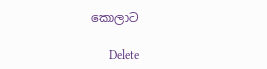කොලාට

      Delete